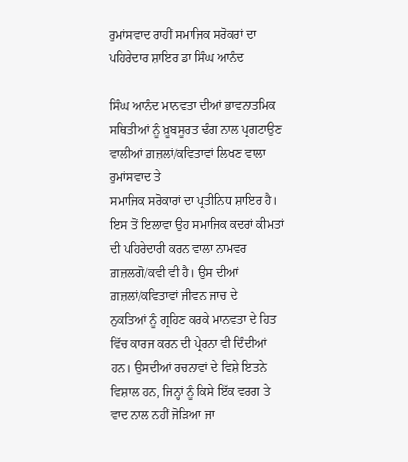ਰੁਮਾਂਸਵਾਦ ਰਾਹੀਂ ਸਮਾਜਿਕ ਸਰੋਕਰਾਂ ਦਾ ਪਹਿਰੇਦਾਰ ਸ਼ਾਇਰ ਡਾ ਸਿੰਘ ਆਨੰਦ

ਸਿੰਘ ਆਨੰਦ ਮਾਨਵਤਾ ਦੀਆਂ ਭਾਵਨਾਤਮਿਕ ਸਥਿਤੀਆਂ ਨੂੰ ਖ਼ੂਬਸੂਰਤ ਢੰਗ ਨਾਲ ਪ੍ਰਗਟਾਉਣ
ਵਾਲੀਆਂ ਗ਼ਜ਼ਲਾਂ/ਕਵਿਤਾਵਾਂ ਲਿਖਣ ਵਾਲਾ ਰੁਮਾਂਸਵਾਦ ਤੇ
ਸਮਾਜਿਕ ਸਰੋਕਾਰਾਂ ਦਾ ਪ੍ਰਤੀਨਿਧ ਸ਼ਾਇਰ ਹੈ। ਇਸ ਤੋਂ ਇਲਾਵਾ ਉਹ ਸਮਾਜਿਕ ਕਦਰਾਂ ਕੀਮਤਾਂ
ਦੀ ਪਹਿਰੇਦਾਰੀ ਕਰਨ ਵਾਲਾ ਨਾਮਵਰ ਗ਼ਜ਼ਲਗੋ/ਕਵੀ ਵੀ ਹੈ। ਉਸ ਦੀਆਂ ਗ਼ਜ਼ਲਾਂ/ਕਵਿਤਾਵਾਂ ਜੀਵਨ ਜਾਚ ਦੇ
ਨੁਕਤਿਆਂ ਨੂੰ ਗ੍ਰਹਿਣ ਕਰਕੇ ਮਾਨਵਤਾ ਦੇ ਹਿਤ ਵਿੱਚ ਕਾਰਜ ਕਰਨ ਦੀ ਪ੍ਰੇਰਨਾ ਵੀ ਦਿੰਦੀਆਂ ਹਨ। ਉਸਦੀਆਂ ਰਚਨਾਵਾਂ ਦੇ ਵਿਸ਼ੇ ਇਤਨੇ ਵਿਸ਼ਾਲ ਹਨ, ਜਿਨ੍ਹਾਂ ਨੂੰ ਕਿਸੇ ਇੱਕ ਵਰਗ ਤੇ ਵਾਦ ਨਾਲ ਨਹੀਂ ਜੋੜਿਆ ਜਾ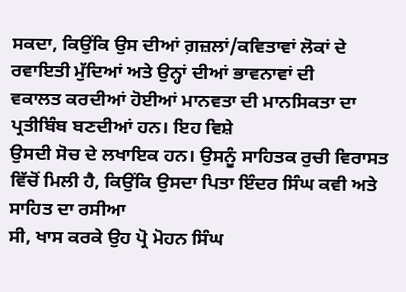ਸਕਦਾ, ਕਿਉਂਕਿ ਉਸ ਦੀਆਂ ਗ਼ਜ਼ਲਾਂ/ਕਵਿਤਾਵਾਂ ਲੋਕਾਂ ਦੇ
ਰਵਾਇਤੀ ਮੁੱਦਿਆਂ ਅਤੇ ਉਨ੍ਹਾਂ ਦੀਆਂ ਭਾਵਨਾਵਾਂ ਦੀ
ਵਕਾਲਤ ਕਰਦੀਆਂ ਹੋਈਆਂ ਮਾਨਵਤਾ ਦੀ ਮਾਨਸਿਕਤਾ ਦਾ ਪ੍ਰਤੀਬਿੰਬ ਬਣਦੀਆਂ ਹਨ। ਇਹ ਵਿਸ਼ੇ
ਉਸਦੀ ਸੋਚ ਦੇ ਲਖਾਇਕ ਹਨ। ਉਸਨੂੰ ਸਾਹਿਤਕ ਰੁਚੀ ਵਿਰਾਸਤ ਵਿੱਚੋਂ ਮਿਲੀ ਹੈ, ਕਿਉਂਕਿ ਉਸਦਾ ਪਿਤਾ ਇੰਦਰ ਸਿੰਘ ਕਵੀ ਅਤੇ ਸਾਹਿਤ ਦਾ ਰਸੀਆ
ਸੀ, ਖਾਸ ਕਰਕੇ ਉਹ ਪ੍ਰੋ ਮੋਹਨ ਸਿੰਘ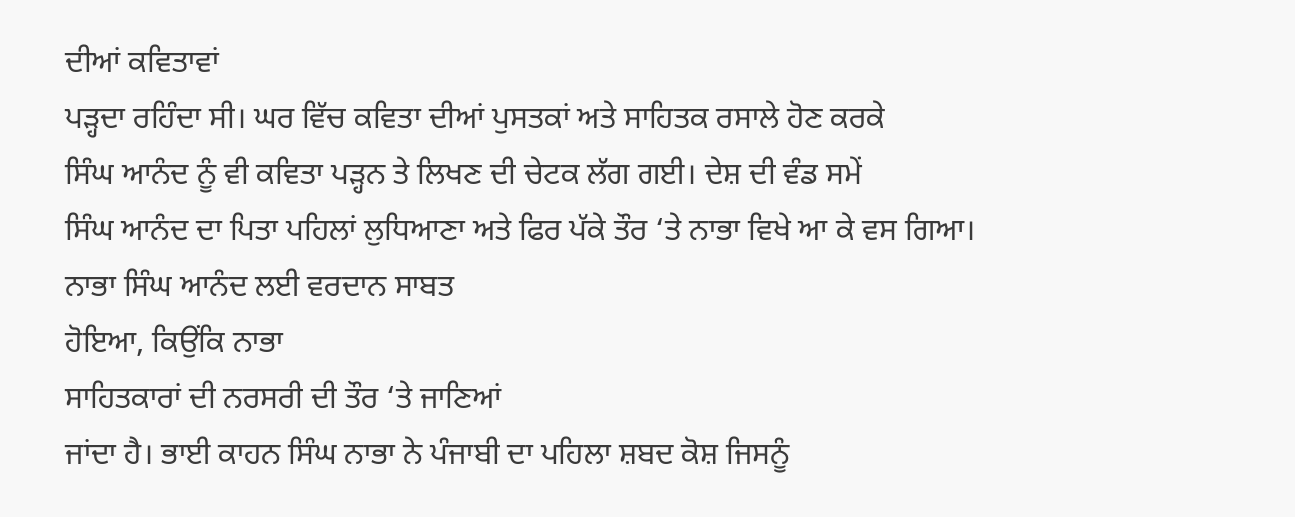ਦੀਆਂ ਕਵਿਤਾਵਾਂ
ਪੜ੍ਹਦਾ ਰਹਿੰਦਾ ਸੀ। ਘਰ ਵਿੱਚ ਕਵਿਤਾ ਦੀਆਂ ਪੁਸਤਕਾਂ ਅਤੇ ਸਾਹਿਤਕ ਰਸਾਲੇ ਹੋਣ ਕਰਕੇ
ਸਿੰਘ ਆਨੰਦ ਨੂੰ ਵੀ ਕਵਿਤਾ ਪੜ੍ਹਨ ਤੇ ਲਿਖਣ ਦੀ ਚੇਟਕ ਲੱਗ ਗਈ। ਦੇਸ਼ ਦੀ ਵੰਡ ਸਮੇਂ
ਸਿੰਘ ਆਨੰਦ ਦਾ ਪਿਤਾ ਪਹਿਲਾਂ ਲੁਧਿਆਣਾ ਅਤੇ ਫਿਰ ਪੱਕੇ ਤੌਰ ‘ਤੇ ਨਾਭਾ ਵਿਖੇ ਆ ਕੇ ਵਸ ਗਿਆ।
ਨਾਭਾ ਸਿੰਘ ਆਨੰਦ ਲਈ ਵਰਦਾਨ ਸਾਬਤ
ਹੋਇਆ, ਕਿਉਂਕਿ ਨਾਭਾ
ਸਾਹਿਤਕਾਰਾਂ ਦੀ ਨਰਸਰੀ ਦੀ ਤੌਰ ‘ਤੇ ਜਾਣਿਆਂ
ਜਾਂਦਾ ਹੈ। ਭਾਈ ਕਾਹਨ ਸਿੰਘ ਨਾਭਾ ਨੇ ਪੰਜਾਬੀ ਦਾ ਪਹਿਲਾ ਸ਼ਬਦ ਕੋਸ਼ ਜਿਸਨੂੰ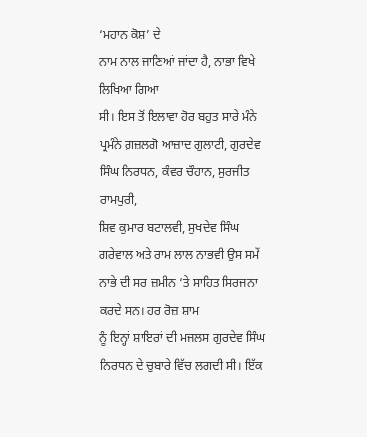‘ਮਹਾਨ ਕੋਸ਼’ ਦੇ
ਨਾਮ ਨਾਲ ਜਾਣਿਆਂ ਜਾਂਦਾ ਹੈ, ਨਾਭਾ ਵਿਖੇ ਲਿਖਿਆ ਗਿਆ
ਸੀ। ਇਸ ਤੋਂ ਇਲਾਵਾ ਹੋਰ ਬਹੁਤ ਸਾਰੇ ਮੰਨੇ ਪ੍ਰਮੰਨੇ ਗ਼ਜ਼ਲਗੋ ਆਜ਼ਾਦ ਗੁਲਾਟੀ, ਗੁਰਦੇਵ ਸਿੰਘ ਨਿਰਧਨ, ਕੰਵਰ ਚੌਹਾਨ, ਸੁਰਜੀਤ ਰਾਮਪੁਰੀ,
ਸ਼ਿਵ ਕੁਮਾਰ ਬਟਾਲਵੀ, ਸੁਖਦੇਵ ਸਿੰਘ ਗਰੇਵਾਲ ਅਤੇ ਰਾਮ ਲਾਲ ਨਾਭਵੀ ਉਸ ਸਮੇਂ ਨਾਭੇ ਦੀ ਸਰ ਜ਼ਮੀਨ ‘ਤੇ ਸਾਹਿਤ ਸਿਰਜਨਾ ਕਰਦੇ ਸਨ। ਹਰ ਰੋਜ਼ ਸ਼ਾਮ
ਨੂੰ ਇਨ੍ਹਾਂ ਸ਼ਾਇਰਾਂ ਦੀ ਮਜਲਸ ਗੁਰਦੇਵ ਸਿੰਘ ਨਿਰਧਨ ਦੇ ਚੁਬਾਰੇ ਵਿੱਚ ਲਗਦੀ ਸੀ। ਇੱਕ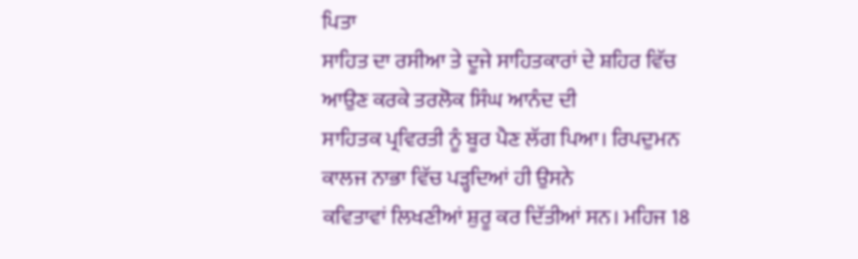ਪਿਤਾ
ਸਾਹਿਤ ਦਾ ਰਸੀਆ ਤੇ ਦੂਜੇ ਸਾਹਿਤਕਾਰਾਂ ਦੇ ਸ਼ਹਿਰ ਵਿੱਚ ਆਉਣ ਕਰਕੇ ਤਰਲੋਕ ਸਿੰਘ ਆਨੰਦ ਦੀ
ਸਾਹਿਤਕ ਪ੍ਰਵਿਰਤੀ ਨੂੰ ਬੂਰ ਪੈਣ ਲੱਗ ਪਿਆ। ਰਿਪਦੁਮਨ ਕਾਲਜ ਨਾਭਾ ਵਿੱਚ ਪੜ੍ਹਦਿਆਂ ਹੀ ਉਸਨੇ
ਕਵਿਤਾਵਾਂ ਲਿਖਣੀਆਂ ਸ਼ੁਰੂ ਕਰ ਦਿੱਤੀਆਂ ਸਨ। ਮਹਿਜ 18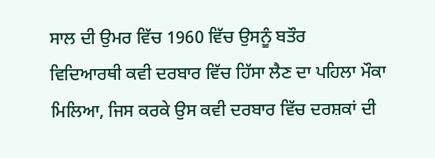ਸਾਲ ਦੀ ਉਮਰ ਵਿੱਚ 1960 ਵਿੱਚ ਉਸਨੂੰ ਬਤੌਰ
ਵਿਦਿਆਰਥੀ ਕਵੀ ਦਰਬਾਰ ਵਿੱਚ ਹਿੱਸਾ ਲੈਣ ਦਾ ਪਹਿਲਾ ਮੌਕਾ ਮਿਲਿਆ, ਜਿਸ ਕਰਕੇ ਉਸ ਕਵੀ ਦਰਬਾਰ ਵਿੱਚ ਦਰਸ਼ਕਾਂ ਦੀ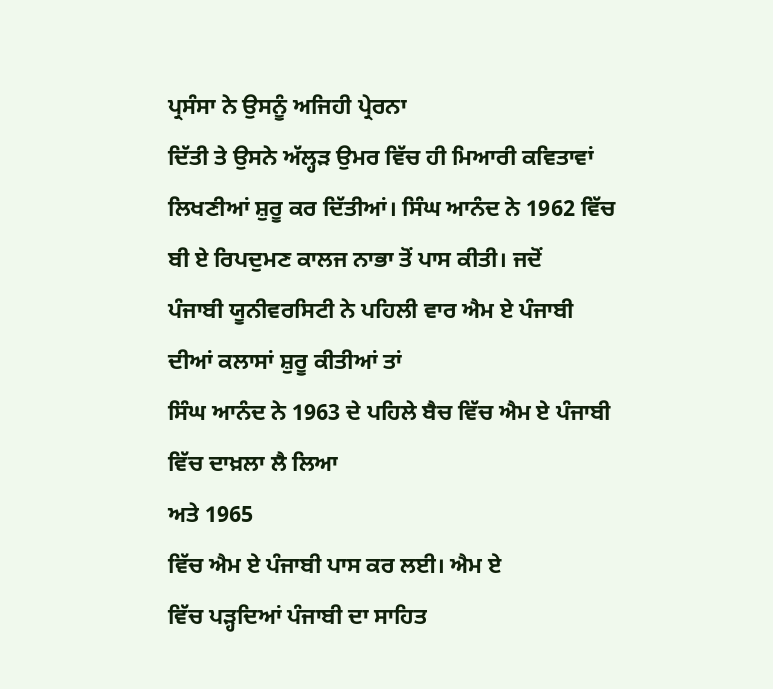ਪ੍ਰਸੰਸਾ ਨੇ ਉਸਨੂੰ ਅਜਿਹੀ ਪ੍ਰੇਰਨਾ
ਦਿੱਤੀ ਤੇ ਉਸਨੇ ਅੱਲ੍ਹੜ ਉਮਰ ਵਿੱਚ ਹੀ ਮਿਆਰੀ ਕਵਿਤਾਵਾਂ ਲਿਖਣੀਆਂ ਸ਼ੁਰੂ ਕਰ ਦਿੱਤੀਆਂ। ਸਿੰਘ ਆਨੰਦ ਨੇ 1962 ਵਿੱਚ ਬੀ ਏ ਰਿਪਦੁਮਣ ਕਾਲਜ ਨਾਭਾ ਤੋਂ ਪਾਸ ਕੀਤੀ। ਜਦੋਂ
ਪੰਜਾਬੀ ਯੂਨੀਵਰਸਿਟੀ ਨੇ ਪਹਿਲੀ ਵਾਰ ਐਮ ਏ ਪੰਜਾਬੀ ਦੀਆਂ ਕਲਾਸਾਂ ਸ਼ੁਰੂ ਕੀਤੀਆਂ ਤਾਂ
ਸਿੰਘ ਆਨੰਦ ਨੇ 1963 ਦੇ ਪਹਿਲੇ ਬੈਚ ਵਿੱਚ ਐਮ ਏ ਪੰਜਾਬੀ ਵਿੱਚ ਦਾਖ਼ਲਾ ਲੈ ਲਿਆ
ਅਤੇ 1965
ਵਿੱਚ ਐਮ ਏ ਪੰਜਾਬੀ ਪਾਸ ਕਰ ਲਈ। ਐਮ ਏ
ਵਿੱਚ ਪੜ੍ਹਦਿਆਂ ਪੰਜਾਬੀ ਦਾ ਸਾਹਿਤ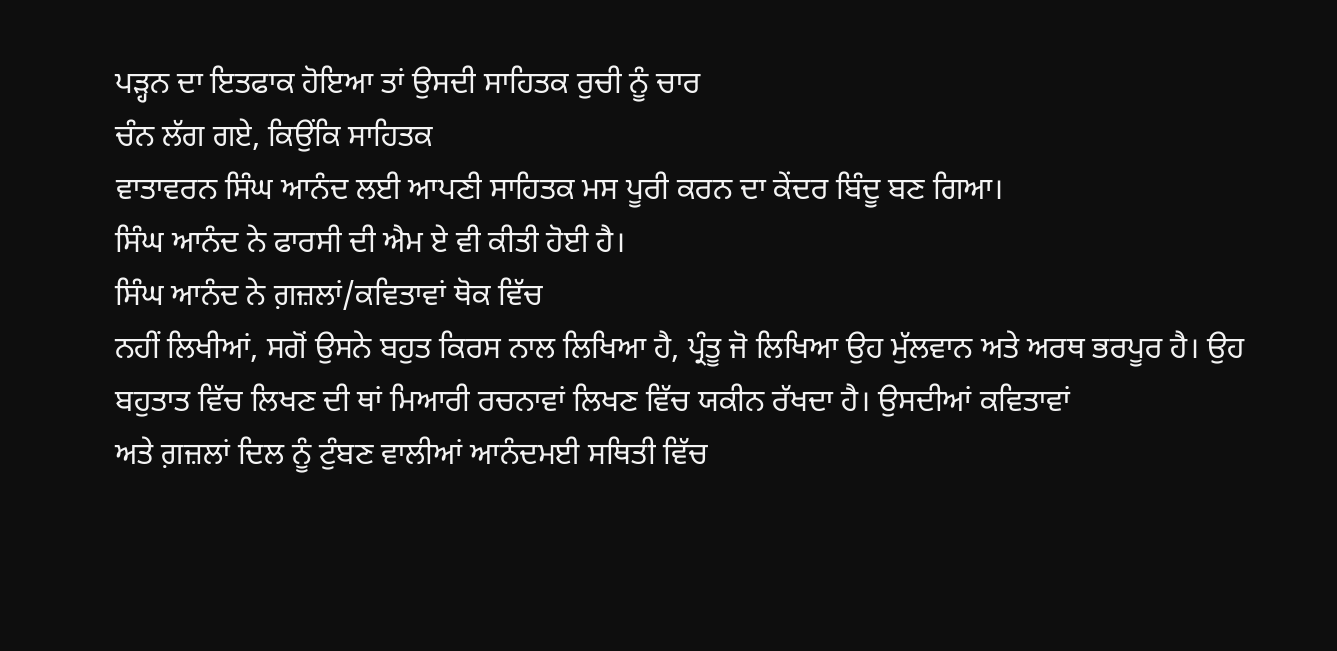ਪੜ੍ਹਨ ਦਾ ਇਤਫਾਕ ਹੋਇਆ ਤਾਂ ਉਸਦੀ ਸਾਹਿਤਕ ਰੁਚੀ ਨੂੰ ਚਾਰ
ਚੰਨ ਲੱਗ ਗਏ, ਕਿਉਂਕਿ ਸਾਹਿਤਕ
ਵਾਤਾਵਰਨ ਸਿੰਘ ਆਨੰਦ ਲਈ ਆਪਣੀ ਸਾਹਿਤਕ ਮਸ ਪੂਰੀ ਕਰਨ ਦਾ ਕੇਂਦਰ ਬਿੰਦੂ ਬਣ ਗਿਆ।
ਸਿੰਘ ਆਨੰਦ ਨੇ ਫਾਰਸੀ ਦੀ ਐਮ ਏ ਵੀ ਕੀਤੀ ਹੋਈ ਹੈ।
ਸਿੰਘ ਆਨੰਦ ਨੇ ਗ਼ਜ਼ਲਾਂ/ਕਵਿਤਾਵਾਂ ਥੋਕ ਵਿੱਚ
ਨਹੀਂ ਲਿਖੀਆਂ, ਸਗੋਂ ਉਸਨੇ ਬਹੁਤ ਕਿਰਸ ਨਾਲ ਲਿਖਿਆ ਹੈ, ਪ੍ਰੰਤੂ ਜੋ ਲਿਖਿਆ ਉਹ ਮੁੱਲਵਾਨ ਅਤੇ ਅਰਥ ਭਰਪੂਰ ਹੈ। ਉਹ
ਬਹੁਤਾਤ ਵਿੱਚ ਲਿਖਣ ਦੀ ਥਾਂ ਮਿਆਰੀ ਰਚਨਾਵਾਂ ਲਿਖਣ ਵਿੱਚ ਯਕੀਨ ਰੱਖਦਾ ਹੈ। ਉਸਦੀਆਂ ਕਵਿਤਾਵਾਂ
ਅਤੇ ਗ਼ਜ਼ਲਾਂ ਦਿਲ ਨੂੰ ਟੁੰਬਣ ਵਾਲੀਆਂ ਆਨੰਦਮਈ ਸਥਿਤੀ ਵਿੱਚ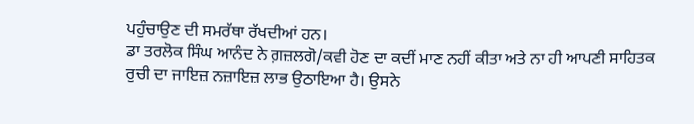ਪਹੁੰਚਾਉਣ ਦੀ ਸਮਰੱਥਾ ਰੱਖਦੀਆਂ ਹਨ।
ਡਾ ਤਰਲੋਕ ਸਿੰਘ ਆਨੰਦ ਨੇ ਗ਼ਜ਼ਲਗੋ/ਕਵੀ ਹੋਣ ਦਾ ਕਦੀਂ ਮਾਣ ਨਹੀਂ ਕੀਤਾ ਅਤੇ ਨਾ ਹੀ ਆਪਣੀ ਸਾਹਿਤਕ
ਰੁਚੀ ਦਾ ਜਾਇਜ਼ ਨਜ਼ਾਇਜ਼ ਲਾਭ ਉਠਾਇਆ ਹੈ। ਉਸਨੇ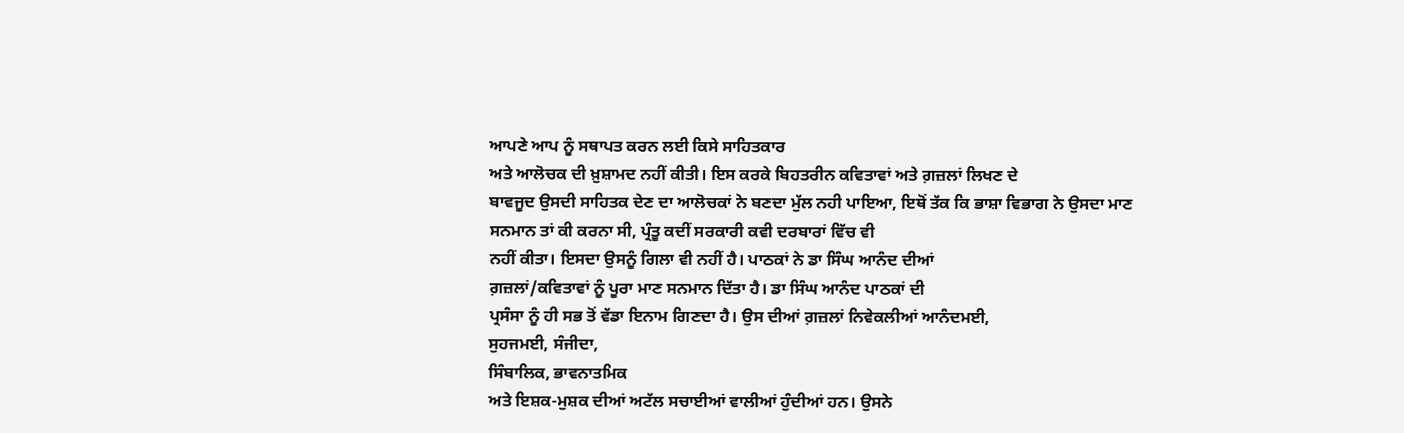ਆਪਣੇ ਆਪ ਨੂੰ ਸਥਾਪਤ ਕਰਨ ਲਈ ਕਿਸੇ ਸਾਹਿਤਕਾਰ
ਅਤੇ ਆਲੋਚਕ ਦੀ ਖ਼ੁਸ਼ਾਮਦ ਨਹੀਂ ਕੀਤੀ। ਇਸ ਕਰਕੇ ਬਿਹਤਰੀਨ ਕਵਿਤਾਵਾਂ ਅਤੇ ਗ਼ਜ਼ਲਾਂ ਲਿਖਣ ਦੇ
ਬਾਵਜੂਦ ਉਸਦੀ ਸਾਹਿਤਕ ਦੇਣ ਦਾ ਆਲੋਚਕਾਂ ਨੇ ਬਣਦਾ ਮੁੱਲ ਨਹੀ ਪਾਇਆ, ਇਥੋਂ ਤੱਕ ਕਿ ਭਾਸ਼ਾ ਵਿਭਾਗ ਨੇ ਉਸਦਾ ਮਾਣ ਸਨਮਾਨ ਤਾਂ ਕੀ ਕਰਨਾ ਸੀ, ਪ੍ਰੰਤੂ ਕਦੀਂ ਸਰਕਾਰੀ ਕਵੀ ਦਰਬਾਰਾਂ ਵਿੱਚ ਵੀ
ਨਹੀਂ ਕੀਤਾ। ਇਸਦਾ ਉਸਨੂੰ ਗਿਲਾ ਵੀ ਨਹੀਂ ਹੈ। ਪਾਠਕਾਂ ਨੇ ਡਾ ਸਿੰਘ ਆਨੰਦ ਦੀਆਂ
ਗ਼ਜ਼ਲਾਂ/ਕਵਿਤਾਵਾਂ ਨੂੰ ਪੂਰਾ ਮਾਣ ਸਨਮਾਨ ਦਿੱਤਾ ਹੈ। ਡਾ ਸਿੰਘ ਆਨੰਦ ਪਾਠਕਾਂ ਦੀ
ਪ੍ਰਸੰਸਾ ਨੂੰ ਹੀ ਸਭ ਤੋਂ ਵੱਡਾ ਇਨਾਮ ਗਿਣਦਾ ਹੈ। ਉਸ ਦੀਆਂ ਗ਼ਜ਼ਲਾਂ ਨਿਵੇਕਲੀਆਂ ਆਨੰਦਮਈ,
ਸੁਹਜਮਈ, ਸੰਜੀਦਾ,
ਸਿੰਬਾਲਿਕ, ਭਾਵਨਾਤਮਿਕ
ਅਤੇ ਇਸ਼ਕ-ਮੁਸ਼ਕ ਦੀਆਂ ਅਟੱਲ ਸਚਾਈਆਂ ਵਾਲੀਆਂ ਹੁੰਦੀਆਂ ਹਨ। ਉਸਨੇ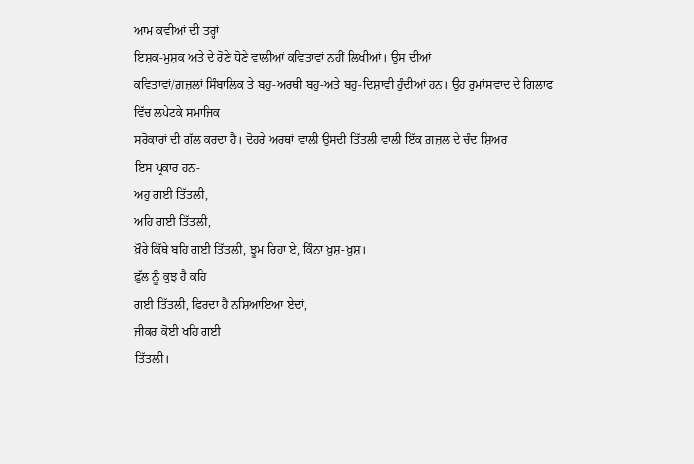ਆਮ ਕਵੀਆਂ ਦੀ ਤਰ੍ਹਾਂ
ਇਸ਼ਕ-ਮੁਸ਼ਕ ਅਤੇ ਦੇ ਰੋਣੇ ਧੋਣੇ ਵਾਲੀਆਂ ਕਵਿਤਾਵਾਂ ਨਹੀਂ ਲਿਖੀਆਂ। ਉਸ ਦੀਆਂ
ਕਵਿਤਾਵਾਂ/ਗ਼ਜ਼ਲਾਂ ਸਿੰਬਾਲਿਕ ਤੇ ਬਹੁ-ਅਰਥੀ ਬਹੁ-ਅਤੇ ਬਹੁ-ਦਿਸ਼ਾਵੀ ਹੁੰਦੀਆਂ ਹਨ। ਉਹ ਰੁਮਾਂਸਵਾਦ ਦੇ ਗਿਲਾਫ ਵਿੱਚ ਲਪੇਟਕੇ ਸਮਾਜਿਕ
ਸਰੋਕਾਰਾਂ ਦੀ ਗੱਲ ਕਰਦਾ ਹੈ। ਦੋਹਰੇ ਅਰਥਾਂ ਵਾਲੀ ਉਸਦੀ ਤਿੱਤਲੀ ਵਾਲੀ ਇੱਕ ਗ਼ਜ਼ਲ ਦੇ ਚੰਦ ਸ਼ਿਅਰ
ਇਸ ਪ੍ਰਕਾਰ ਹਨ-
ਅਹੁ ਗਈ ਤਿੱਤਲੀ,
ਅਹਿ ਗਈ ਤਿੱਤਲੀ,
ਖ਼ੌਰੇ ਕਿੱਥੇ ਬਹਿ ਗਈ ਤਿੱਤਲੀ, ਝੂਮ ਰਿਹਾ ਏ, ਕਿੰਨਾ ਖ਼ੁਸ਼-ਖ਼ੁਸ਼।
ਫ਼ੁੱਲ ਨੂੰ ਕੁਝ ਹੈ ਕਹਿ
ਗਈ ਤਿੱਤਲੀ, ਫਿਰਦਾ ਹੈ ਨਸ਼ਿਆਇਆ ਏਦਾਂ,
ਜੀਕਰ ਕੋਈ ਖਹਿ ਗਈ
ਤਿੱਤਲੀ।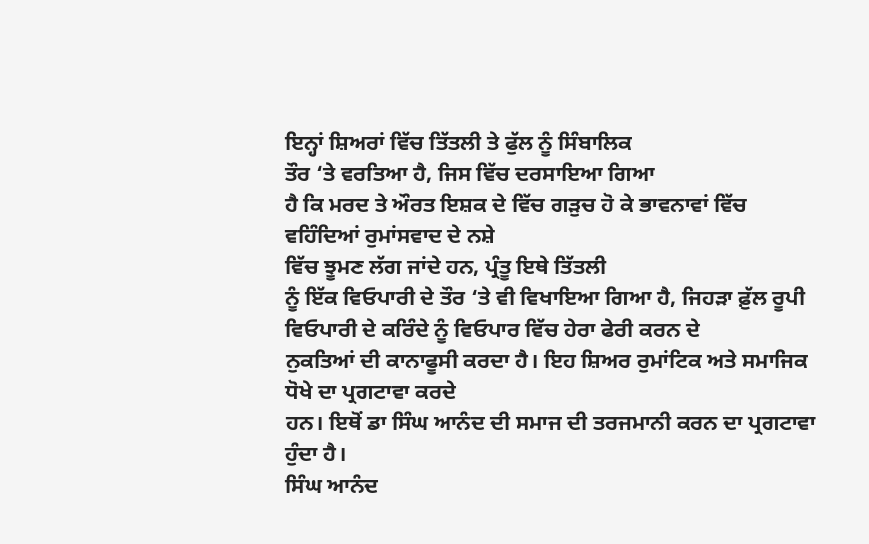ਇਨ੍ਹਾਂ ਸ਼ਿਅਰਾਂ ਵਿੱਚ ਤਿੱਤਲੀ ਤੇ ਫੁੱਲ ਨੂੰ ਸਿੰਬਾਲਿਕ
ਤੌਰ ‘ਤੇ ਵਰਤਿਆ ਹੈ, ਜਿਸ ਵਿੱਚ ਦਰਸਾਇਆ ਗਿਆ
ਹੈ ਕਿ ਮਰਦ ਤੇ ਔਰਤ ਇਸ਼ਕ ਦੇ ਵਿੱਚ ਗੜੁਚ ਹੋ ਕੇ ਭਾਵਨਾਵਾਂ ਵਿੱਚ ਵਹਿੰਦਿਆਂ ਰੁਮਾਂਸਵਾਦ ਦੇ ਨਸ਼ੇ
ਵਿੱਚ ਝੂਮਣ ਲੱਗ ਜਾਂਦੇ ਹਨ, ਪ੍ਰੰਤੂ ਇਥੇ ਤਿੱਤਲੀ
ਨੂੰ ਇੱਕ ਵਿਓਪਾਰੀ ਦੇ ਤੌਰ ‘ਤੇ ਵੀ ਵਿਖਾਇਆ ਗਿਆ ਹੈ, ਜਿਹੜਾ ਫ਼ੁੱਲ ਰੂਪੀ ਵਿਓਪਾਰੀ ਦੇ ਕਰਿੰਦੇ ਨੂੰ ਵਿਓਪਾਰ ਵਿੱਚ ਹੇਰਾ ਫੇਰੀ ਕਰਨ ਦੇ
ਨੁਕਤਿਆਂ ਦੀ ਕਾਨਾਫੂਸੀ ਕਰਦਾ ਹੈ। ਇਹ ਸ਼ਿਅਰ ਰੁਮਾਂਟਿਕ ਅਤੇ ਸਮਾਜਿਕ ਧੋਖੇ ਦਾ ਪ੍ਰਗਟਾਵਾ ਕਰਦੇ
ਹਨ। ਇਥੋਂ ਡਾ ਸਿੰਘ ਆਨੰਦ ਦੀ ਸਮਾਜ ਦੀ ਤਰਜਮਾਨੀ ਕਰਨ ਦਾ ਪ੍ਰਗਟਾਵਾ ਹੁੰਦਾ ਹੈ।
ਸਿੰਘ ਆਨੰਦ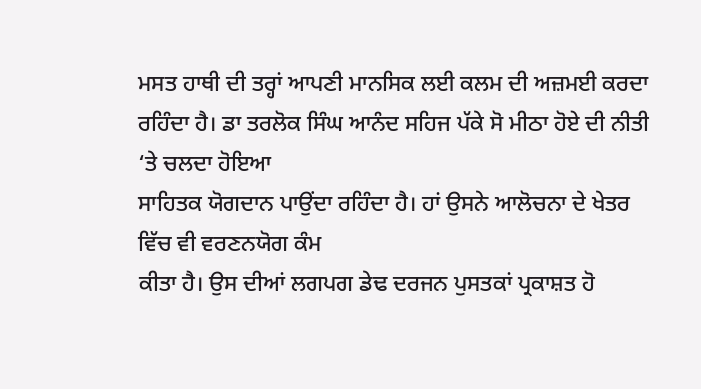ਮਸਤ ਹਾਥੀ ਦੀ ਤਰ੍ਹਾਂ ਆਪਣੀ ਮਾਨਸਿਕ ਲਈ ਕਲਮ ਦੀ ਅਜ਼ਮਈ ਕਰਦਾ
ਰਹਿੰਦਾ ਹੈ। ਡਾ ਤਰਲੋਕ ਸਿੰਘ ਆਨੰਦ ਸਹਿਜ ਪੱਕੇ ਸੋ ਮੀਠਾ ਹੋਏ ਦੀ ਨੀਤੀ ‘ਤੇ ਚਲਦਾ ਹੋਇਆ
ਸਾਹਿਤਕ ਯੋਗਦਾਨ ਪਾਉਂਦਾ ਰਹਿੰਦਾ ਹੈ। ਹਾਂ ਉਸਨੇ ਆਲੋਚਨਾ ਦੇ ਖੇਤਰ ਵਿੱਚ ਵੀ ਵਰਣਨਯੋਗ ਕੰਮ
ਕੀਤਾ ਹੈ। ਉਸ ਦੀਆਂ ਲਗਪਗ ਡੇਢ ਦਰਜਨ ਪੁਸਤਕਾਂ ਪ੍ਰਕਾਸ਼ਤ ਹੋ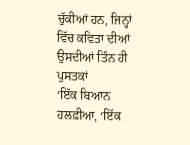ਚੁੱਕੀਆਂ ਹਨ, ਜਿਨ੍ਹਾਂ ਵਿੱਚ ਕਵਿਤਾ ਦੀਆਂ ਉਸਦੀਆਂ ਤਿੰਨ ਹੀ ਪੁਸਤਕਾਂ
‘ਇੱਕ ਬਿਆਨ ਹਲਫ਼ੀਆ, ‘ਇੱਕ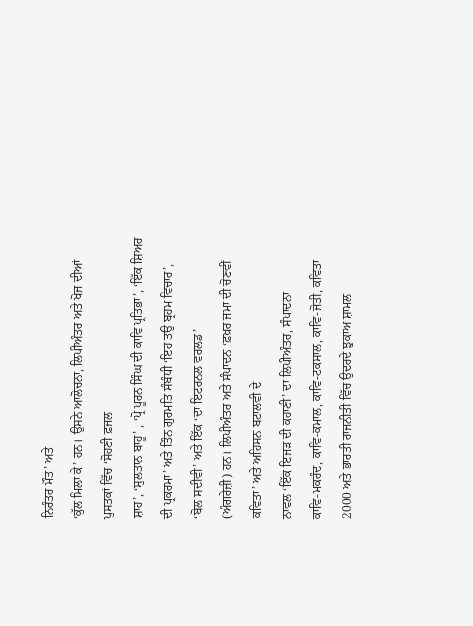ਨਿਰੰਤਰ ਮੌਤ’ ਅਤੇ
‘ਕੁੱਲ ਮਿਲਾ ਕੇ’ ਹਨ। ਉਸਨੇ ਆਲੋਚਨਾ, ਲਿਪੀਅੰਤਰ ਅਤੇ ਖੋਜ ਦੀਆਂ ਪੁਸਤਕਾਂ ਵਿੱਚ ‘ਸੋਹਣੀ ਫ਼ਜਲ
ਸ਼ਾਹ’, ‘ਸੁਲਤਾਨ ਬਾਹੂ’ , ‘ਪ੍ਰੋ ਪੂਰਨ ਸਿੰਘ ਦੀ ਕਾਵਿ ਪ੍ਰਤਿਭਾ’, ‘ਇੱਕ ਸ਼ਿਅਰ ਦੀ ਪ੍ਰਕਰਮਾ’ ਅਤੇ ਤਿੰਨ ਗੁਰਮਤਿ ਸੰਬੰਧੀ ‘ਇਹ ਤਉ ਬ੍ਰਹਮ ਵਿਚਾਰ’,
‘ਬੋਲ ਸਦੀਵੀ’ ਅਤੇ ਇੱਕ ‘ਦਾ ਇਟਰਨਲ ਵਰਲਡ’
(ਅੰਗਰੇਜ਼ੀ) ਹਨ। ਲਿਪੀਅੰਤਰ ਅਤੇ ਸੰਪਾਦਨ ‘ਫ਼ਖ਼ਰ ਜਮਾ ਦੀ ਚੋਣਵੀਂ ਕਵਿਤਾ’ ਅਤੇ ਅਹਿਸਨ ਬਟਾਲਵੀ ਦੇ
ਨਾਵਲ ‘ਇੱਕ ਇਜੜ ਦੀ ਕਹਾਣੀ’ ਦਾ ਲਿਪੀਅੰਤਰ, ਸੰਪਾਦਨਾ
ਕਾਵਿ-ਮਕਰੰਦ, ਕਾਵਿ-ਕਮਾਲ, ਕਾਵਿ-ਟਕਸਾਲ, ਕਾਵਿ-ਜੋਤੀ, ਕਵਿਤਾ 2000 ਅਤੇ ਭਾਰਤੀ ਰਾਜਨੀਤੀ ਵਿੱਚ ਉਦਰਦੇ ਝੁਕਾਅ ਸ਼ਾਮਲ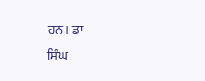ਹਨ। ਡਾ
ਸਿੰਘ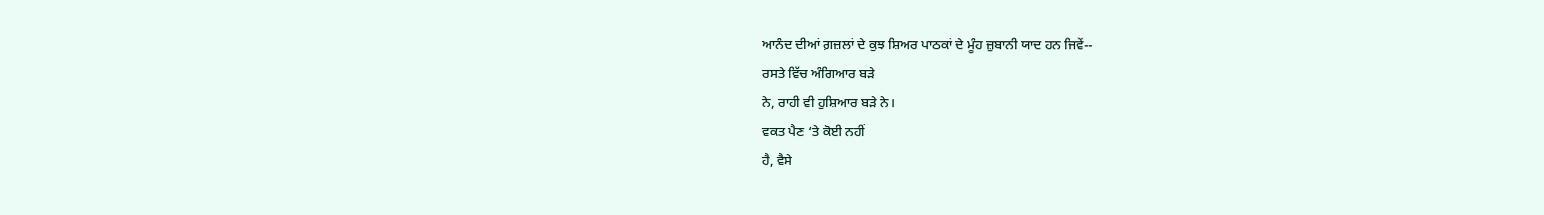ਆਨੰਦ ਦੀਆਂ ਗ਼ਜ਼ਲਾਂ ਦੇ ਕੁਝ ਸ਼ਿਅਰ ਪਾਠਕਾਂ ਦੇ ਮੂੰਹ ਜ਼ੁਬਾਨੀ ਯਾਦ ਹਨ ਜਿਵੇਂ--
ਰਸਤੇ ਵਿੱਚ ਅੰਗਿਆਰ ਬੜੇ
ਨੇ, ਰਾਹੀ ਵੀ ਹੁਸ਼ਿਆਰ ਬੜੇ ਨੇ।
ਵਕਤ ਪੈਣ ‘ਤੇ ਕੋਈ ਨਹੀਂ
ਹੈ, ਵੈਸੇ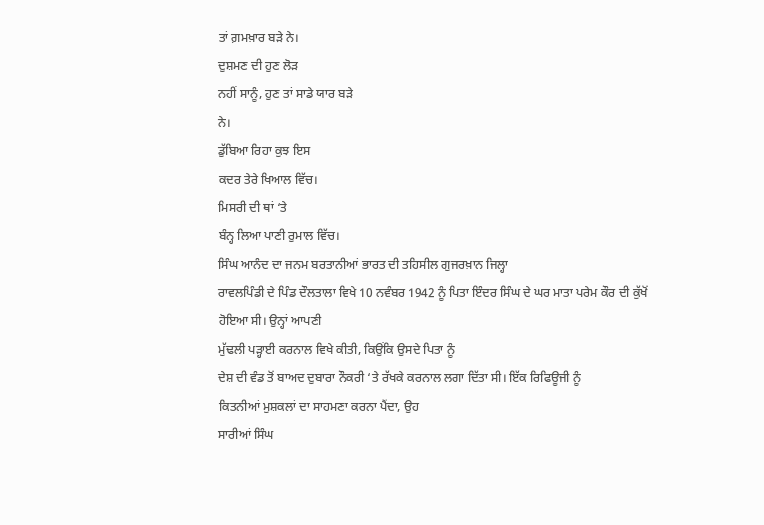ਤਾਂ ਗ਼ਮਖ਼ਾਰ ਬੜੇ ਨੇ।
ਦੁਸ਼ਮਣ ਦੀ ਹੁਣ ਲੋੜ
ਨਹੀਂ ਸਾਨੂੰ, ਹੁਣ ਤਾਂ ਸਾਡੇ ਯਾਰ ਬੜੇ
ਨੇ।
ਡੁੱਬਿਆ ਰਿਹਾ ਕੁਝ ਇਸ
ਕਦਰ ਤੇਰੇ ਖਿਆਲ ਵਿੱਚ।
ਮਿਸਰੀ ਦੀ ਥਾਂ ‘ਤੇ
ਬੰਨ੍ਹ ਲਿਆ ਪਾਣੀ ਰੁਮਾਲ ਵਿੱਚ।
ਸਿੰਘ ਆਨੰਦ ਦਾ ਜਨਮ ਬਰਤਾਨੀਆਂ ਭਾਰਤ ਦੀ ਤਹਿਸੀਲ ਗੁਜਰਖ਼ਾਨ ਜਿਲ੍ਹਾ
ਰਾਵਲਪਿੰਡੀ ਦੇ ਪਿੰਡ ਦੌਲਤਾਲਾ ਵਿਖੇ 10 ਨਵੰਬਰ 1942 ਨੂੰ ਪਿਤਾ ਇੰਦਰ ਸਿੰਘ ਦੇ ਘਰ ਮਾਤਾ ਪਰੇਮ ਕੌਰ ਦੀ ਕੁੱਖੋਂ ਹੋਇਆ ਸੀ। ਉਨ੍ਹਾਂ ਆਪਣੀ
ਮੁੱਢਲੀ ਪੜ੍ਹਾਈ ਕਰਨਾਲ ਵਿਖੇ ਕੀਤੀ, ਕਿਉਂਕਿ ਉਸਦੇ ਪਿਤਾ ਨੂੰ
ਦੇਸ਼ ਦੀ ਵੰਡ ਤੋਂ ਬਾਅਦ ਦੁਬਾਰਾ ਨੌਕਰੀ ‘ਤੇ ਰੱਖਕੇ ਕਰਨਾਲ ਲਗਾ ਦਿੱਤਾ ਸੀ। ਇੱਕ ਰਿਫਿਊਜੀ ਨੂੰ
ਕਿਤਨੀਆਂ ਮੁਸ਼ਕਲਾਂ ਦਾ ਸਾਹਮਣਾ ਕਰਨਾ ਪੈਂਦਾ, ਉਹ
ਸਾਰੀਆਂ ਸਿੰਘ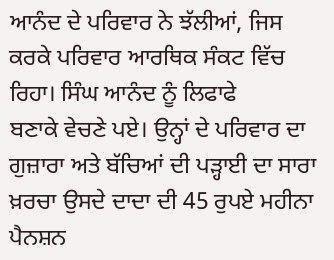ਆਨੰਦ ਦੇ ਪਰਿਵਾਰ ਨੇ ਝੱਲੀਆਂ, ਜਿਸ ਕਰਕੇ ਪਰਿਵਾਰ ਆਰਥਿਕ ਸੰਕਟ ਵਿੱਚ ਰਿਹਾ। ਸਿੰਘ ਆਨੰਦ ਨੂੰ ਲਿਫਾਫੇ
ਬਣਾਕੇ ਵੇਚਣੇ ਪਏ। ਉਨ੍ਹਾਂ ਦੇ ਪਰਿਵਾਰ ਦਾ ਗੁਜ਼ਾਰਾ ਅਤੇ ਬੱਚਿਆਂ ਦੀ ਪੜ੍ਹਾਈ ਦਾ ਸਾਰਾ
ਖ਼ਰਚਾ ਉਸਦੇ ਦਾਦਾ ਦੀ 45 ਰੁਪਏ ਮਹੀਨਾ ਪੈਨਸ਼ਨ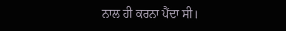ਨਾਲ ਹੀ ਕਰਨਾ ਪੈਂਦਾ ਸੀ।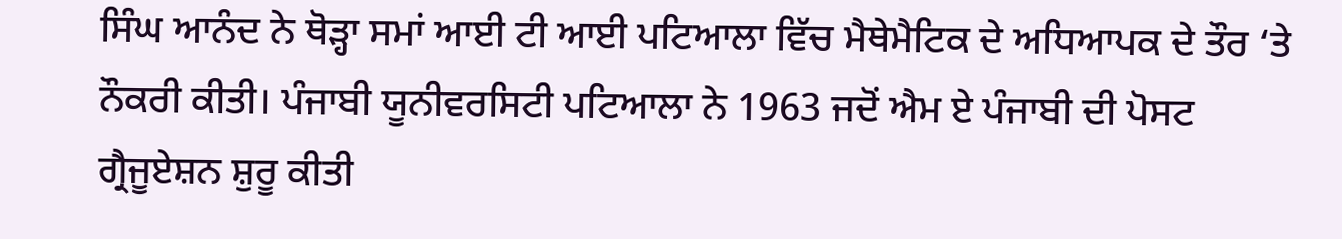ਸਿੰਘ ਆਨੰਦ ਨੇ ਥੋੜ੍ਹਾ ਸਮਾਂ ਆਈ ਟੀ ਆਈ ਪਟਿਆਲਾ ਵਿੱਚ ਮੈਥੇਮੈਟਿਕ ਦੇ ਅਧਿਆਪਕ ਦੇ ਤੌਰ ‘ਤੇ
ਨੌਕਰੀ ਕੀਤੀ। ਪੰਜਾਬੀ ਯੂਨੀਵਰਸਿਟੀ ਪਟਿਆਲਾ ਨੇ 1963 ਜਦੋਂ ਐਮ ਏ ਪੰਜਾਬੀ ਦੀ ਪੋਸਟ ਗ੍ਰੈਜੂਏਸ਼ਨ ਸ਼ੁਰੂ ਕੀਤੀ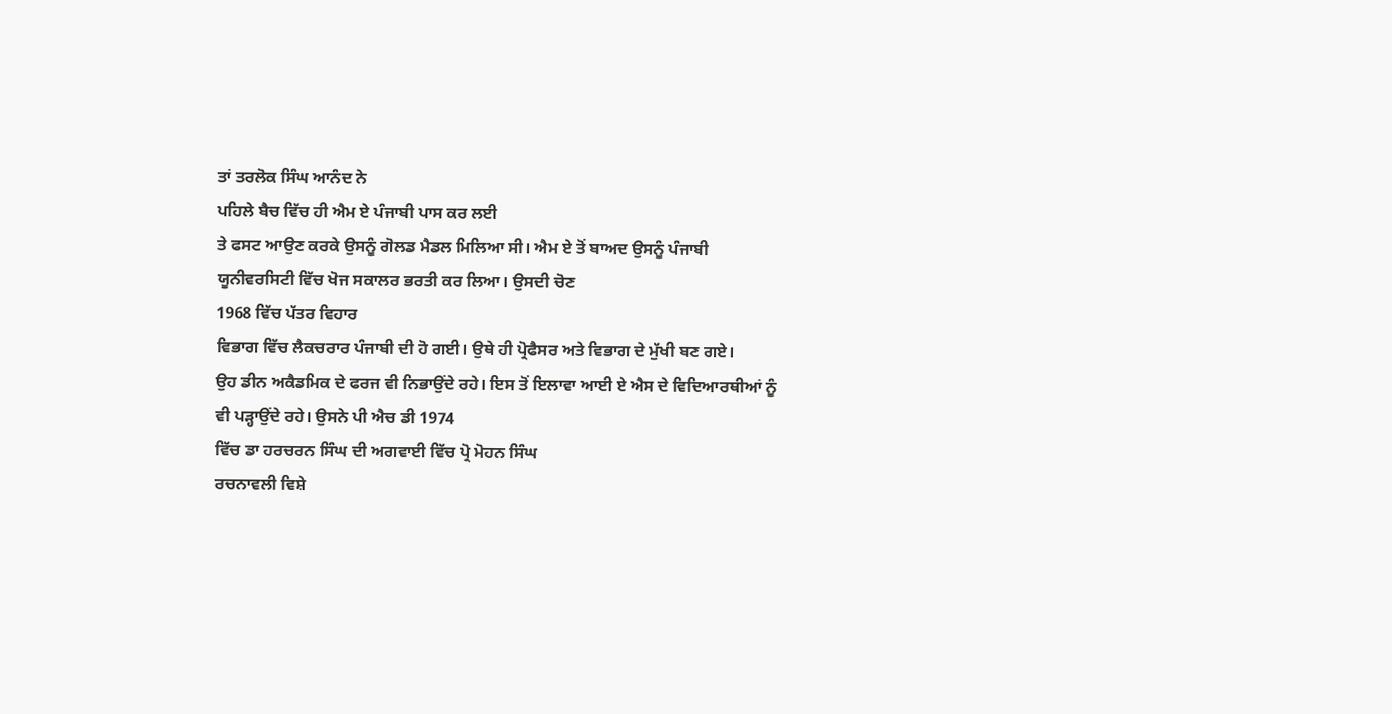ਤਾਂ ਤਰਲੋਕ ਸਿੰਘ ਆਨੰਦ ਨੇ
ਪਹਿਲੇ ਬੈਚ ਵਿੱਚ ਹੀ ਐਮ ਏ ਪੰਜਾਬੀ ਪਾਸ ਕਰ ਲਈ
ਤੇ ਫਸਟ ਆਉਣ ਕਰਕੇ ਉਸਨੂੰ ਗੋਲਡ ਮੈਡਲ ਮਿਲਿਆ ਸੀ। ਐਮ ਏ ਤੋਂ ਬਾਅਦ ਉਸਨੂੰ ਪੰਜਾਬੀ
ਯੂਨੀਵਰਸਿਟੀ ਵਿੱਚ ਖੋਜ ਸਕਾਲਰ ਭਰਤੀ ਕਰ ਲਿਆ। ਉਸਦੀ ਚੋਣ
1968 ਵਿੱਚ ਪੱਤਰ ਵਿਹਾਰ
ਵਿਭਾਗ ਵਿੱਚ ਲੈਕਚਰਾਰ ਪੰਜਾਬੀ ਦੀ ਹੋ ਗਈ। ਉਥੇ ਹੀ ਪ੍ਰੋਫੈਸਰ ਅਤੇ ਵਿਭਾਗ ਦੇ ਮੁੱਖੀ ਬਣ ਗਏ।
ਉਹ ਡੀਨ ਅਕੈਡਮਿਕ ਦੇ ਫਰਜ ਵੀ ਨਿਭਾਉਂਦੇ ਰਹੇ। ਇਸ ਤੋਂ ਇਲਾਵਾ ਆਈ ਏ ਐਸ ਦੇ ਵਿਦਿਆਰਥੀਆਂ ਨੂੰ
ਵੀ ਪੜ੍ਹਾਉਂਦੇ ਰਹੇ। ਉਸਨੇ ਪੀ ਐਚ ਡੀ 1974
ਵਿੱਚ ਡਾ ਹਰਚਰਨ ਸਿੰਘ ਦੀ ਅਗਵਾਈ ਵਿੱਚ ਪ੍ਰੋ ਮੋਹਨ ਸਿੰਘ
ਰਚਨਾਵਲੀ ਵਿਸ਼ੇ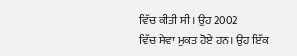ਵਿੱਚ ਕੀਤੀ ਸੀ। ਉਹ 2002
ਵਿੱਚ ਸੇਵਾ ਮੁਕਤ ਹੋਏ ਹਨ। ਉਹ ਇੱਕ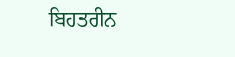ਬਿਹਤਰੀਨ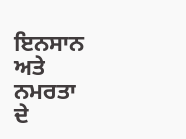ਇਨਸਾਨ ਅਤੇ ਨਮਰਤਾ ਦੇ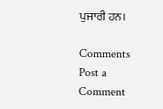ਪੁਜਾਰੀ ਹਨ।

Comments
Post a Comment